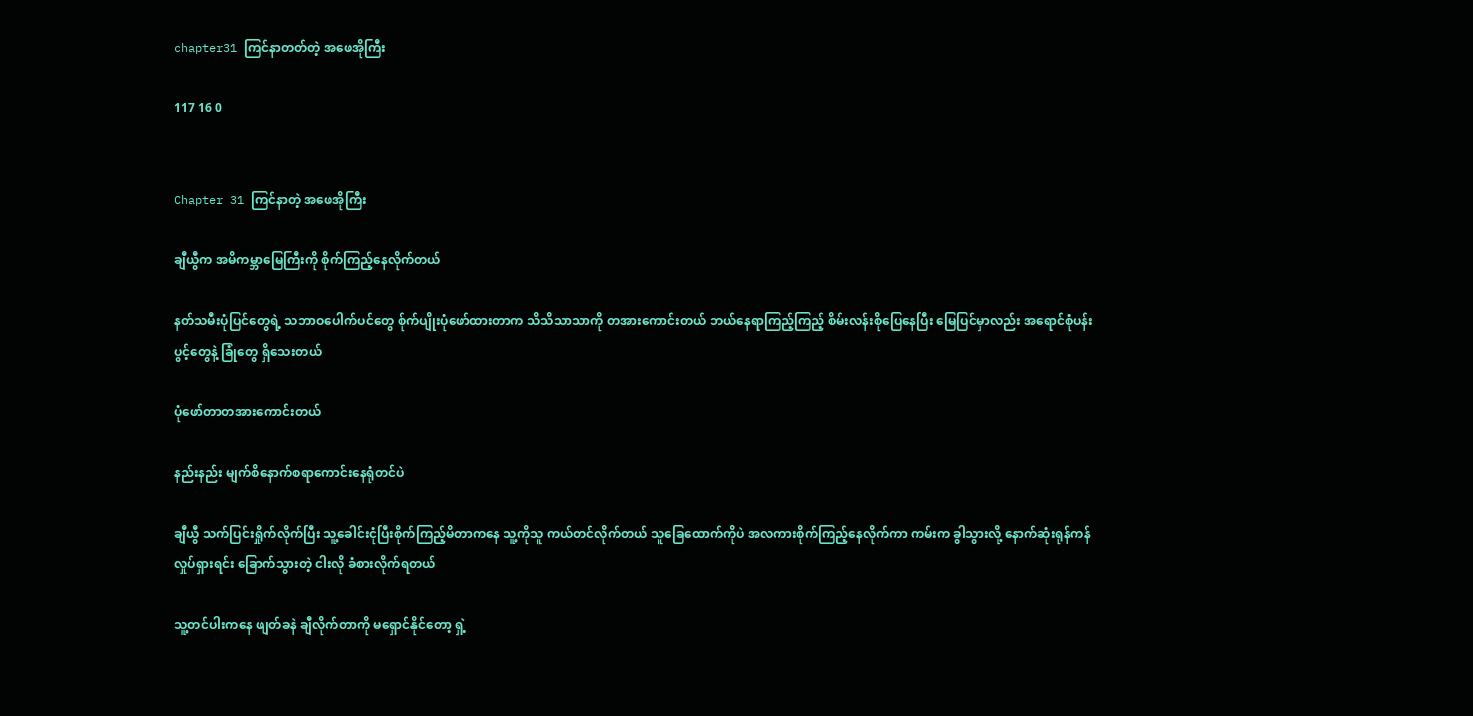chapter31 ကြင်နာတတ်တဲ့ အဖေအိုကြီး

117 16 0


Chapter 31 ကြင်နာတဲ့ အဖေအိုကြီး

ချီယွီက အမိကမ္ဘာမြေကြီးကို စိုက်ကြည့်နေလိုက်တယ်

နတ်သမီးပုံပြင်တွေရဲ့ သဘာဝပေါက်ပင်တွေ စ်ုက်ပျိုးပုံဖော်ထားတာက သိသိသာသာကို တအားကောင်းတယ် ဘယ်နေရာကြည့်ကြည့် စိမ်းလန်းစိုပြေနေပြီး မြေပြင်မှာလည်း အရောင်စုံပန်းပွင့်တွေနဲ့ ခြုံတွေ ရှိသေးတယ်

ပုံဖော်တာတအားကောင်းတယ်

နည်းနည်း မျက်စိနောက်စရာကောင်းနေရုံတင်ပဲ

ချီယွီ သက်ပြင်းရှိုက်လိုက်ပြီး သူ့ခေါင်းငုံပြီးစိုက်ကြည့်မိတာကနေ သူ့ကိုသူ ကယ်တင်လိုက်တယ် သူခြေထောက်ကိုပဲ အလကားစိုက်ကြည့်နေလိုက်ကာ ကမ်းက ခွါသွားလို့ နောက်ဆုံးရုန်ကန်လှုပ်ရှားရင်း ခြောက်သွားတဲ့ ငါးလို ခံစားလိုက်ရတယ်

သူ့တင်ပါးကနေ ဖျတ်ခနဲ ချီလိုက်တာကို မရှောင်နိုင်တော့ ရှဲ့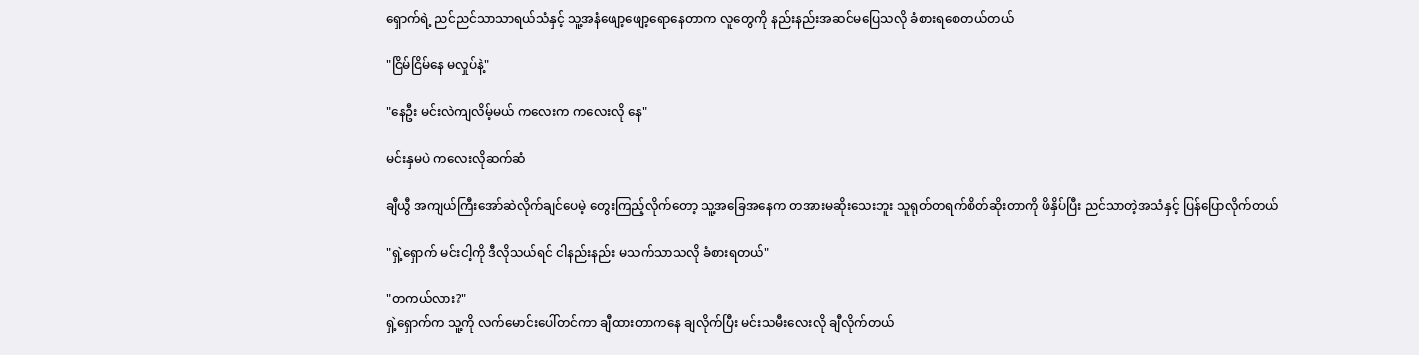ရှောက်ရဲ့ ညင်ညင်သာသာရယ်သံနှင့် သူ့အနံဖျော့ဖျော့ရောနေတာက လူတွေကို နည်းနည်းအဆင်မပြေသလို ခံစားရစေတယ်တယ်

"ငြိမ်ငြိမ်နေ မလှုပ်နဲ့"

"နေဦး မင်းလဲကျလိမ့်မယ် ကလေးက ကလေးလို နေ"

မင်းနှမပဲ ကလေးလိုဆက်ဆံ

ချီယွီ အကျယ်ကြီးအော်ဆဲလိုက်ချင်ပေမဲ့ တွေးကြည့်လိုက်တော့ သူ့အခြေအနေက တအားမဆိုးသေးဘူး သူရုတ်တရက်စိတ်ဆိုးတာကို ဖိနှိပ်ပြီး ညင်သာတဲ့အသံနှင့် ပြန်ပြောလိုက်တယ်

"ရှဲ့ရှောက် မင်းငါ့ကို ဒီလိုသယ်ရင် ငါနည်းနည်း မသက်သာသလို ခံစားရတယ်"

"တကယ်လား?"
ရှဲ့ရှောက်က သူ့ကို လက်မောင်းပေါ်တင်ကာ ချီထားတာကနေ ချလိုက်ပြီး မင်းသမီးလေးလို ချီလိုက်တယ်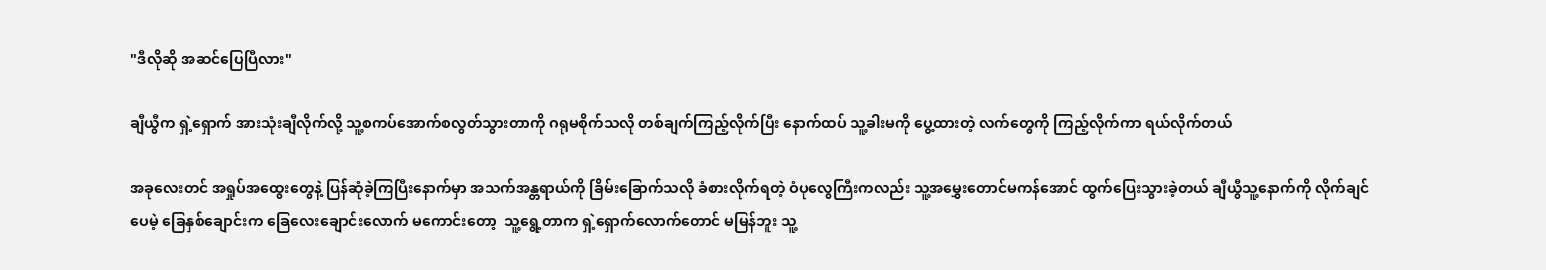"ဒီလိုဆို အဆင်ပြေပြီလား"

ချီယွီက ရှဲ့ရှောက် အားသုံးချီလိုက်လို့ သူ့စကပ်အောက်စလွတ်သွားတာကို ဂရုမစိုက်သလို တစ်ချက်ကြည့်လိုက်ပြီး နောက်ထပ် သူ့ခါးမကို ပွေ့ထားတဲ့ လက်တွေကို ကြည့်လိုက်ကာ ရယ်လိုက်တယ်

အခုလေးတင် အရှုပ်အထွေးတွေနဲ့ ပြန်ဆုံခဲ့ကြပြီးနောက်မှာ အသက်အန္တရာယ်ကို ခြိမ်းခြောက်သလို ခံစားလိုက်ရတဲ့ ဝံပုလွေကြီးကလည်း သူ့အမွှေးတောင်မကန်အောင် ထွက်ပြေးသွားခဲ့တယ် ချီယွီသူ့နောက်ကို လိုက်ချင်ပေမဲ့ ခြေနှစ်ချောင်းက ခြေလေးချောင်းလောက် မကောင်းတော့  သူ့ရွေ့တာက ရှဲ့ရှောက်လောက်တောင် မမြန်ဘူး သူ့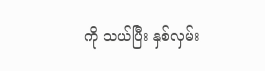ကို သယ်ပြီး နှစ်လှမ်း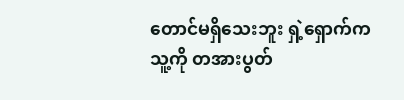တောင်မရှိသေးဘူး ရှဲ့ရှောက်က သူ့ကို တအားပွတ်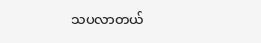သပလာတယ်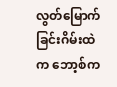လွတ်မြောက်ခြင်းဂိမ်းထဲက ဘော့စ်က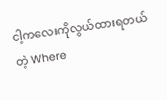ငါ့ကလေးကိုလွယ်ထားရတယ်တဲ့ Where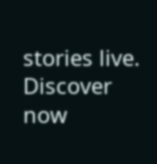stories live. Discover now